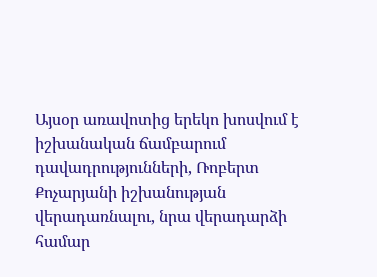Այսօր առավոտից երեկո խոսվում է իշխանական ճամբարում դավադրությունների, Ռոբերտ Քոչարյանի իշխանության վերադառնալու, նրա վերադարձի համար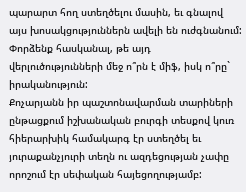պարարտ հող ստեղծելու մասին, եւ գնալով այս խոսակցություններն ավելի են ուժգնանում: Փորձենք հասկանալ, թե այդ վերլուծությունների մեջ ո՞րն է միֆ, իսկ ո՞րը` իրականություն:
Քոչարյանն իր պաշտոնավարման տարիների ընթացքում իշխանական բուրգի տեսքով կուռ հիերարխիկ համակարգ էր ստեղծել եւ յուրաքանչյուրի տեղն ու ազդեցության չափը որոշում էր սեփական հայեցողությամբ: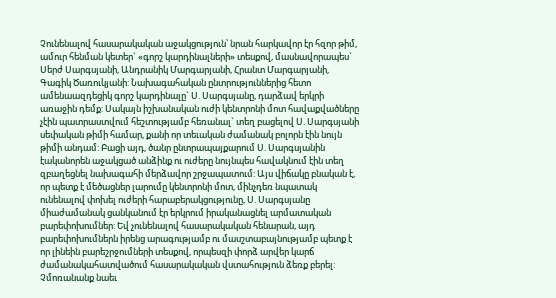Չունենալով հասարակական աջակցություն՝ նրան հարկավոր էր հզոր թիմ, ամուր հենման կետեր` «գորշ կարդինալների» տեսքով, մասնավորապես` Սերժ Սարգսյանի, Անդրանիկ Մարգարյանի, Հրանտ Մարգարյանի, Գագիկ Ծառուկյանի: Նախագահական ընտրություններից հետո ամենաազդեցիկ գորշ կարդինալը` Ս. Սարգսյանը, դարձավ երկրի առաջին դեմք: Սակայն իշխանական ուժի կենտրոնի մոտ հավաքվածները չէին պատրաստվում հեշտությամբ հեռանալ` տեղ բացելով Ս. Սարգսյանի սեփական թիմի համար, քանի որ տեւական ժամանակ բոլորն էին նույն թիմի անդամ: Բացի այդ, ծանր ընտրապայքարում Ս. Սարգսյանին էականորեն աջակցած անձինք ու ուժերը նույնպես հավակնում էին տեղ զբաղեցնել նախագահի մերձավոր շրջապատում: Այս վիճակը բնական է, որ պետք է մեծացներ լարումը կենտրոնի մոտ, մինչդեռ նպատակ ունենալով փոխել ուժերի հարաբերակցությունը, Ս. Սարգսյանը միաժամանակ ցանկանում էր երկրում իրականացնել արմատական բարեփոխումներ: Եվ չունենալով հասարակական հենարան, այդ բարեփոխումներն իրենց արագությամբ ու մասշտաբայնությամբ պետք է որ լինեին բարեշրջումների տեսքով, որպեսզի փորձ արվեր կարճ ժամանակահատվածում հասարակական վստահություն ձեռք բերել: Չմոռանանք նաեւ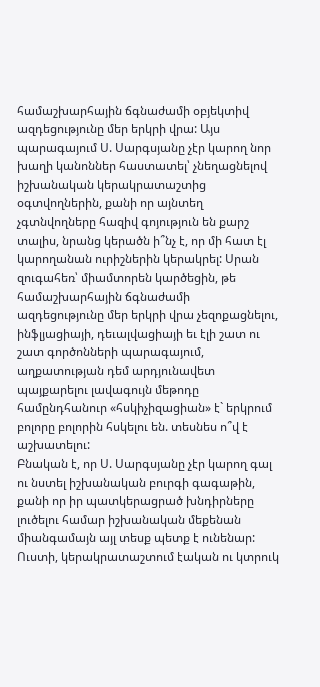համաշխարհային ճգնաժամի օբյեկտիվ ազդեցությունը մեր երկրի վրա: Այս պարագայում Ս. Սարգսյանը չէր կարող նոր խաղի կանոններ հաստատել՝ չնեղացնելով իշխանական կերակրատաշտից օգտվողներին, քանի որ այնտեղ չգտնվողները հազիվ գոյություն են քարշ տալիս, նրանց կերածն ի՞նչ է, որ մի հատ էլ կարողանան ուրիշներին կերակրել: Սրան զուգահեռ՝ միամտորեն կարծեցին, թե համաշխարհային ճգնաժամի ազդեցությունը մեր երկրի վրա չեզոքացնելու, ինֆլյացիայի, դեւալվացիայի եւ էլի շատ ու շատ գործոնների պարագայում, աղքատության դեմ արդյունավետ պայքարելու լավագույն մեթոդը համընդհանուր «հսկիչիզացիան» է` երկրում բոլորը բոլորին հսկելու են. տեսնես ո՞վ է աշխատելու:
Բնական է, որ Ս. Սարգսյանը չէր կարող գալ ու նստել իշխանական բուրգի գագաթին, քանի որ իր պատկերացրած խնդիրները լուծելու համար իշխանական մեքենան միանգամայն այլ տեսք պետք է ունենար: Ուստի, կերակրատաշտում էական ու կտրուկ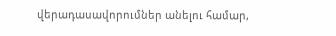վերադասավորումներ անելու համար,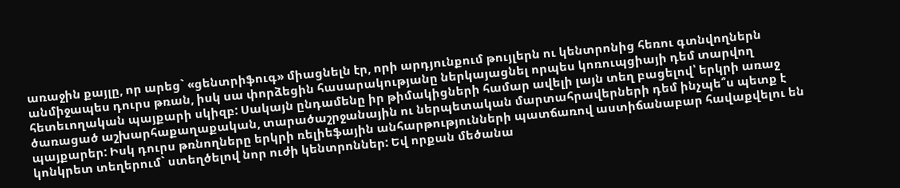առաջին քայլը, որ արեց` «ցենտրիֆուգ» միացնելն էր, որի արդյունքում թույլերն ու կենտրոնից հեռու գտնվողներն անմիջապես դուրս թռան, իսկ սա փորձեցին հասարակությանը ներկայացնել որպես կոռուպցիայի դեմ տարվող հետեւողական պայքարի սկիզբ: Սակայն ընդամենը իր թիմակիցների համար ավելի լայն տեղ բացելով՝ երկրի առաջ ծառացած աշխարհաքաղաքական, տարածաշրջանային ու ներպետական մարտահրավերների դեմ ինչպե՞ս պետք է պայքարեր: Իսկ դուրս թռնողները երկրի ռելիեֆային անհարթությունների պատճառով աստիճանաբար հավաքվելու են կոնկրետ տեղերում` ստեղծելով նոր ուժի կենտրոններ: Եվ որքան մեծանա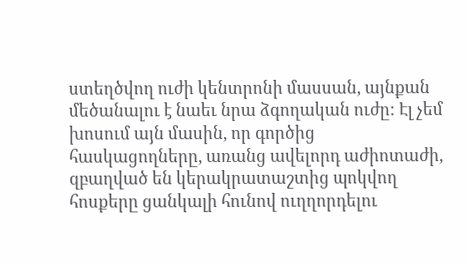ստեղծվող ուժի կենտրոնի մասսան, այնքան մեծանալու է նաեւ նրա ձգողական ուժը: Էլ չեմ խոսում այն մասին, որ գործից հասկացողները, առանց ավելորդ աժիոտաժի, զբաղված են կերակրատաշտից պոկվող հոսքերը ցանկալի հունով ուղղորդելու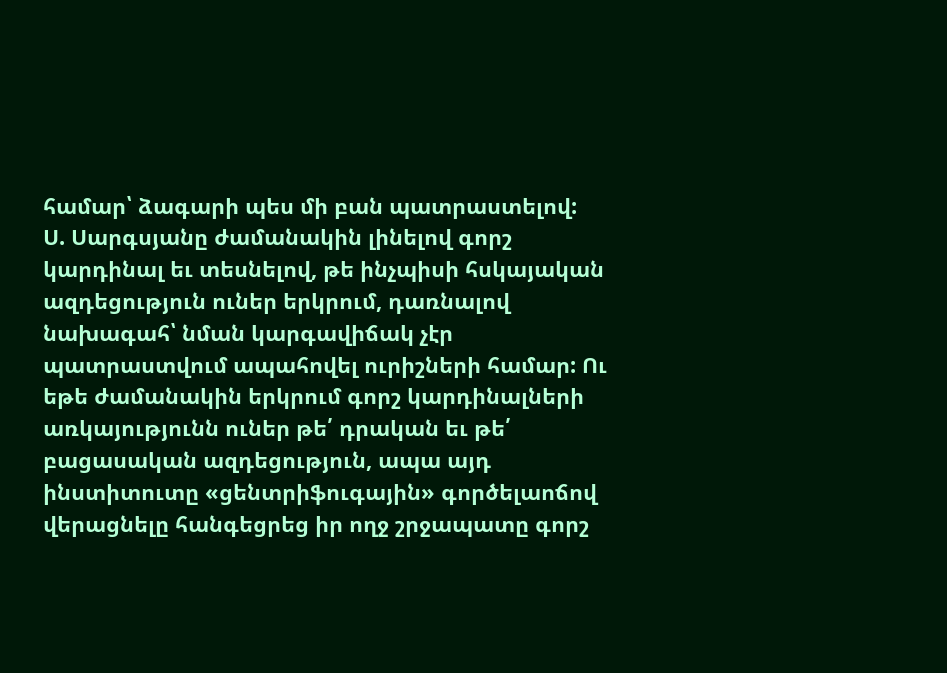համար՝ ձագարի պես մի բան պատրաստելով:
Ս. Սարգսյանը ժամանակին լինելով գորշ կարդինալ եւ տեսնելով, թե ինչպիսի հսկայական ազդեցություն ուներ երկրում, դառնալով նախագահ՝ նման կարգավիճակ չէր պատրաստվում ապահովել ուրիշների համար: Ու եթե ժամանակին երկրում գորշ կարդինալների առկայությունն ուներ թե՛ դրական եւ թե՛ բացասական ազդեցություն, ապա այդ ինստիտուտը «ցենտրիֆուգային» գործելաոճով վերացնելը հանգեցրեց իր ողջ շրջապատը գորշ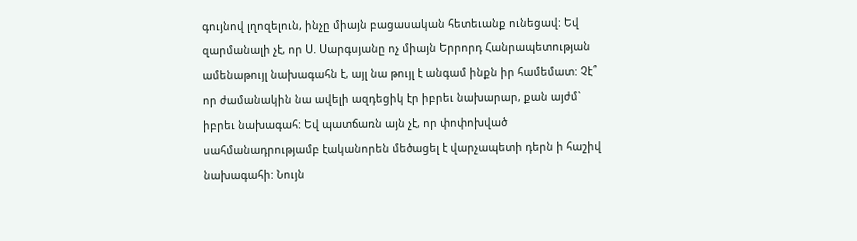գույնով լղոզելուն, ինչը միայն բացասական հետեւանք ունեցավ: Եվ զարմանալի չէ, որ Ս. Սարգսյանը ոչ միայն Երրորդ Հանրապետության ամենաթույլ նախագահն է, այլ նա թույլ է անգամ ինքն իր համեմատ: Չէ՞ որ ժամանակին նա ավելի ազդեցիկ էր իբրեւ նախարար, քան այժմ` իբրեւ նախագահ: Եվ պատճառն այն չէ, որ փոփոխված սահմանադրությամբ էականորեն մեծացել է վարչապետի դերն ի հաշիվ նախագահի: Նույն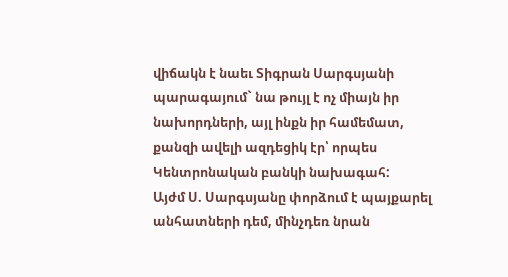վիճակն է նաեւ Տիգրան Սարգսյանի պարագայում` նա թույլ է ոչ միայն իր նախորդների, այլ ինքն իր համեմատ, քանզի ավելի ազդեցիկ էր՝ որպես Կենտրոնական բանկի նախագահ:
Այժմ Ս. Սարգսյանը փորձում է պայքարել անհատների դեմ, մինչդեռ նրան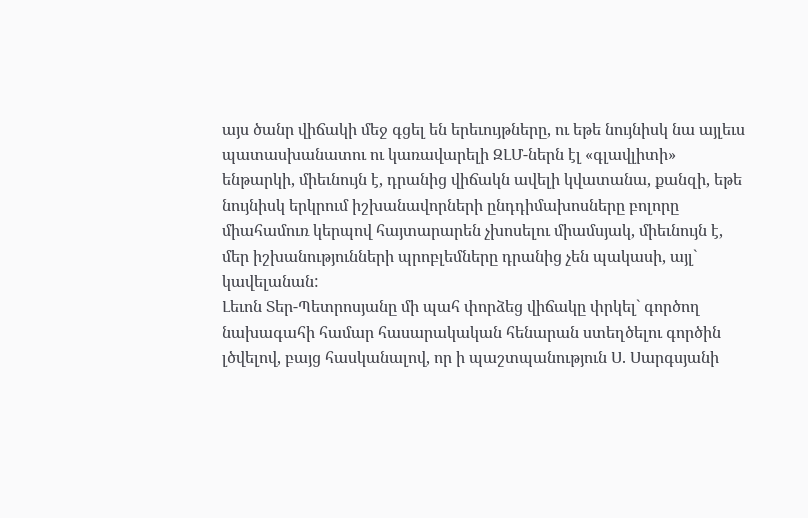այս ծանր վիճակի մեջ գցել են երեւույթները, ու եթե նույնիսկ նա այլեւս պատասխանատու ու կառավարելի ԶԼՄ-ներն էլ «գլավլիտի» ենթարկի, միեւնույն է, դրանից վիճակն ավելի կվատանա, քանզի, եթե նույնիսկ երկրում իշխանավորների ընդդիմախոսները բոլորը միահամուռ կերպով հայտարարեն չխոսելու միամսյակ, միեւնույն է, մեր իշխանությունների պրոբլեմները դրանից չեն պակասի, այլ` կավելանան:
Լեւոն Տեր-Պետրոսյանը մի պահ փորձեց վիճակը փրկել` գործող նախագահի համար հասարակական հենարան ստեղծելու գործին լծվելով, բայց հասկանալով, որ ի պաշտպանություն Ս. Սարգսյանի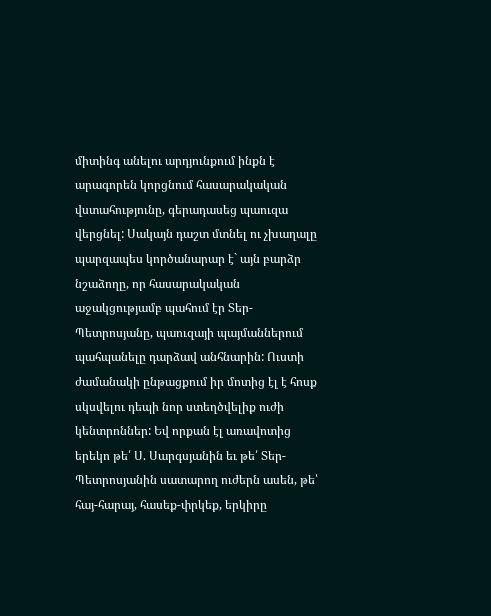միտինգ անելու արդյունքում ինքն է արագորեն կորցնում հասարակական վստահությունը, գերադասեց պաուզա վերցնել: Սակայն դաշտ մտնել ու չխաղալը պարզապես կործանարար է` այն բարձր նշաձողը, որ հասարակական աջակցությամբ պահում էր Տեր-Պետրոսյանը, պաուզայի պայմաններում պահպանելը դարձավ անհնարին: Ուստի ժամանակի ընթացքում իր մոտից էլ է հոսք սկսվելու դեպի նոր ստեղծվելիք ուժի կենտրոններ: Եվ որքան էլ առավոտից երեկո թե՛ Ս. Սարգսյանին եւ թե՛ Տեր-Պետրոսյանին սատարող ուժերն ասեն, թե՝ հայ-հարայ, հասեք-փրկեք, երկիրը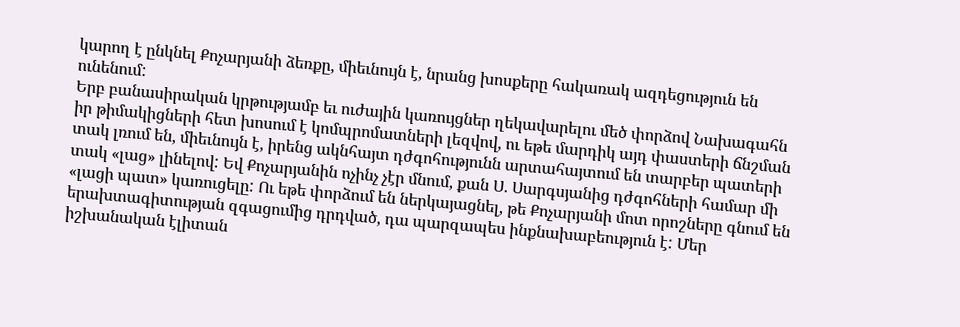կարող է ընկնել Քոչարյանի ձեռքը, միեւնույն է, նրանց խոսքերը հակառակ ազդեցություն են ունենում:
Երբ բանասիրական կրթությամբ եւ ուժային կառույցներ ղեկավարելու մեծ փորձով Նախագահն իր թիմակիցների հետ խոսում է կոմպրոմատների լեզվով, ու եթե մարդիկ այդ փաստերի ճնշման տակ լռում են, միեւնույն է, իրենց ակնհայտ դժգոհությունն արտահայտում են տարբեր պատերի տակ «լաց» լինելով: Եվ Քոչարյանին ոչինչ չէր մնում, քան Ս. Սարգսյանից դժգոհների համար մի «լացի պատ» կառուցելը: Ու եթե փորձում են ներկայացնել, թե Քոչարյանի մոտ որոշները գնում են երախտագիտության զգացումից դրդված, դա պարզապես ինքնախաբեություն է: Մեր իշխանական էլիտան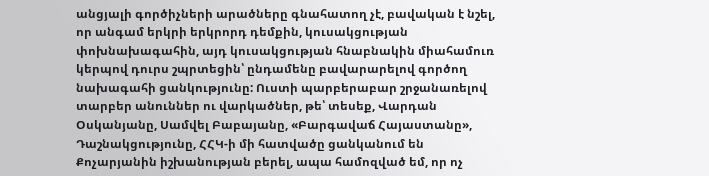անցյալի գործիչների արածները գնահատող չէ, բավական է նշել, որ անգամ երկրի երկրորդ դեմքին, կուսակցության փոխնախագահին, այդ կուսակցության հնաբնակին միահամուռ կերպով դուրս շպրտեցին՝ ընդամենը բավարարելով գործող նախագահի ցանկությունը: Ուստի պարբերաբար շրջանառելով տարբեր անուններ ու վարկածներ, թե՝ տեսեք, Վարդան Օսկանյանը, Սամվել Բաբայանը, «Բարգավաճ Հայաստանը», Դաշնակցությունը, ՀՀԿ-ի մի հատվածը ցանկանում են Քոչարյանին իշխանության բերել, ապա համոզված եմ, որ ոչ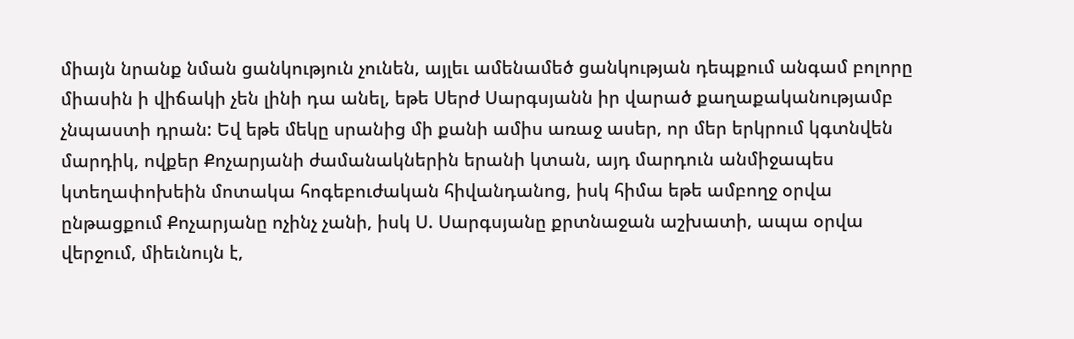միայն նրանք նման ցանկություն չունեն, այլեւ ամենամեծ ցանկության դեպքում անգամ բոլորը միասին ի վիճակի չեն լինի դա անել, եթե Սերժ Սարգսյանն իր վարած քաղաքականությամբ չնպաստի դրան: Եվ եթե մեկը սրանից մի քանի ամիս առաջ ասեր, որ մեր երկրում կգտնվեն մարդիկ, ովքեր Քոչարյանի ժամանակներին երանի կտան, այդ մարդուն անմիջապես կտեղափոխեին մոտակա հոգեբուժական հիվանդանոց, իսկ հիմա եթե ամբողջ օրվա ընթացքում Քոչարյանը ոչինչ չանի, իսկ Ս. Սարգսյանը քրտնաջան աշխատի, ապա օրվա վերջում, միեւնույն է,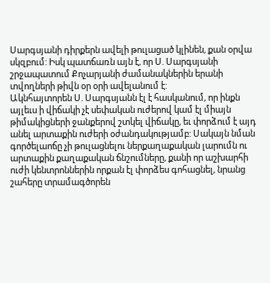Սարգսյանի դիրքերն ավելի թուլացած կլինեն, քան օրվա սկզբում: Իսկ պատճառն այն է, որ Ս. Սարգսյանի շրջապատում Քոչարյանի ժամանակներին երանի տվողների թիվն օր օրի ավելանում է:
Ակնհայտորեն Ս. Սարգսյանն էլ է հասկանում, որ ինքն այլեւս ի վիճակի չէ սեփական ուժերով կամ էլ միայն թիմակիցների ջանքերով շտկել վիճակը, եւ փորձում է այդ անել արտաքին ուժերի օժանդակությամբ: Սակայն նման գործելաոճը չի թուլացնելու ներքաղաքական լարումն ու արտաքին քաղաքական ճնշումները, քանի որ աշխարհի ուժի կենտրոններին որքան էլ փորձես գոհացնել, նրանց շահերը տրամագծորեն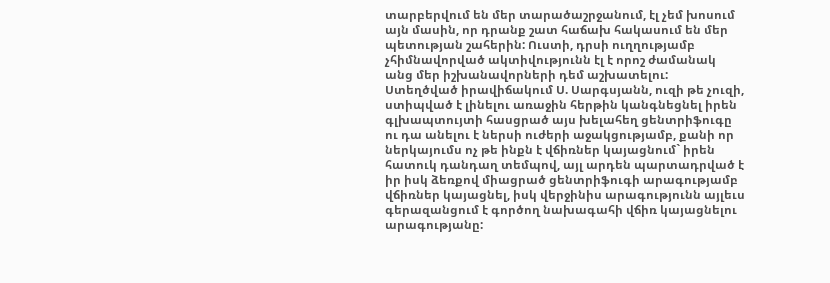տարբերվում են մեր տարածաշրջանում, էլ չեմ խոսում այն մասին, որ դրանք շատ հաճախ հակասում են մեր պետության շահերին: Ուստի, դրսի ուղղությամբ չհիմնավորված ակտիվությունն էլ է որոշ ժամանակ անց մեր իշխանավորների դեմ աշխատելու:
Ստեղծված իրավիճակում Ս. Սարգսյանն, ուզի թե չուզի, ստիպված է լինելու առաջին հերթին կանգնեցնել իրեն գլխապտույտի հասցրած այս խելահեղ ցենտրիֆուգը ու դա անելու է ներսի ուժերի աջակցությամբ, քանի որ ներկայումս ոչ թե ինքն է վճիռներ կայացնում` իրեն հատուկ դանդաղ տեմպով, այլ արդեն պարտադրված է իր իսկ ձեռքով միացրած ցենտրիֆուգի արագությամբ վճիռներ կայացնել, իսկ վերջինիս արագությունն այլեւս գերազանցում է գործող նախագահի վճիռ կայացնելու արագությանը: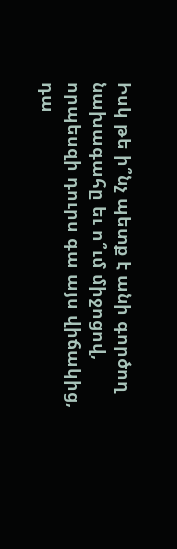Իսկ թե ի՞նչ պետք է անի գործող նախագահը եւ ո՞ւմ միջոցով, որպեսզի դուրս գա այս վիճակից, դա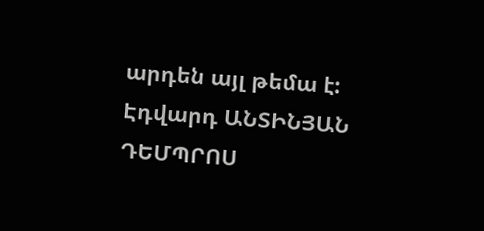արդեն այլ թեմա է:
Էդվարդ ԱՆՏԻՆՅԱՆ
ԴԵՄՊՐՈՍ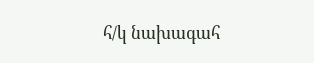հ/կ նախագահ